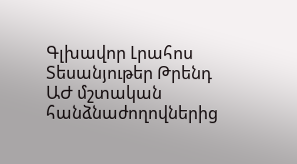Գլխավոր Լրահոս Տեսանյութեր Թրենդ
ԱԺ մշտական հանձնաժողովներից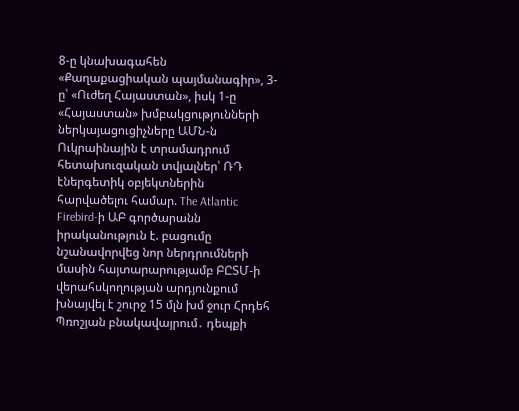8-ը կնախագահեն «Քաղաքացիական պայմանագիր», 3-ը՝ «Ուժեղ Հայաստան», իսկ 1-ը «Հայաստան» խմբակցությունների ներկայացուցիչները ԱՄՆ-ն Ուկրաինային է տրամադրում հետախուզական տվյալներ՝ ՌԴ էներգետիկ օբյեկտներին հարվածելու համար. The Atlantic Firebird-ի ԱԲ գործարանն իրականություն է. բացումը նշանավորվեց նոր ներդրումների մասին հայտարարությամբ ԲԸՏՄ-ի վերահսկողության արդյունքում խնայվել է շուրջ 15 մլն խմ ջուր Հրդեհ Պռոշյան բնակավայրում․ դեպքի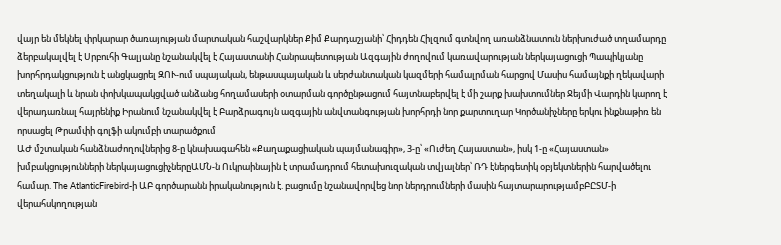վայր են մեկնել փրկարար ծառայության մարտական հաշվարկներ Քիմ Քարդաշյանի՝ Հիդդեն Հիլզում գտնվող առանձնատուն ներխուժած տղամարդը ձերբակալվել է Սրբուհի Գալյանը նշանակվել է Հայաստանի Հանրապետության Ազգային ժողովում կառավարության ներկայացուցի Պապիկյանը խորհրդակցություն է անցկացրել ԶՈՒ-ում սպայական, ենթասպայական և սերժանտական կազմերի համալրման հարցով Մասիս համայնքի ղեկավարի տեղակալի և նրան փոխկապակցված անձանց հողամասերի օտարման գործընթացում հայտնաբերվել է մի շարք խախտումներ Ջեյմի Վարդին կարող է վերադառնալ հայրենիք Իրանում նշանակվել է Բարձրագույն ազգային անվտանգության խորհրդի նոր քարտուղար Կործանիչները երկու ինքնաթիռ են որսացել Թրամփի գոլֆի ակումբի տարածքում
ԱԺ մշտական հանձնաժողովներից 8-ը կնախագահեն «Քաղաքացիական պայմանագիր», 3-ը՝ «Ուժեղ Հայաստան», իսկ 1-ը «Հայաստան» խմբակցությունների ներկայացուցիչներըԱՄՆ-ն Ուկրաինային է տրամադրում հետախուզական տվյալներ՝ ՌԴ էներգետիկ օբյեկտներին հարվածելու համար. The AtlanticFirebird-ի ԱԲ գործարանն իրականություն է. բացումը նշանավորվեց նոր ներդրումների մասին հայտարարությամբԲԸՏՄ-ի վերահսկողության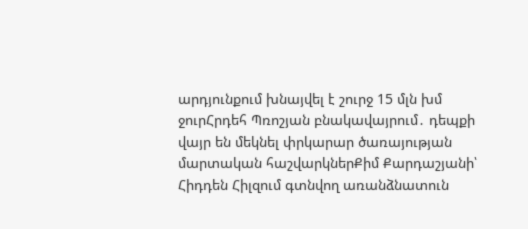արդյունքում խնայվել է շուրջ 15 մլն խմ ջուրՀրդեհ Պռոշյան բնակավայրում․ դեպքի վայր են մեկնել փրկարար ծառայության մարտական հաշվարկներՔիմ Քարդաշյանի՝ Հիդդեն Հիլզում գտնվող առանձնատուն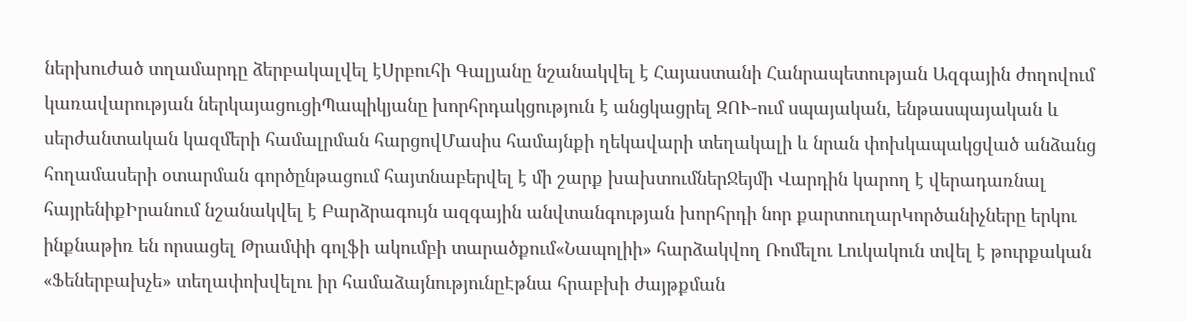ներխուժած տղամարդը ձերբակալվել էՍրբուհի Գալյանը նշանակվել է Հայաստանի Հանրապետության Ազգային ժողովում կառավարության ներկայացուցիՊապիկյանը խորհրդակցություն է անցկացրել ԶՈՒ-ում սպայական, ենթասպայական և սերժանտական կազմերի համալրման հարցովՄասիս համայնքի ղեկավարի տեղակալի և նրան փոխկապակցված անձանց հողամասերի օտարման գործընթացում հայտնաբերվել է մի շարք խախտումներՋեյմի Վարդին կարող է վերադառնալ հայրենիքԻրանում նշանակվել է Բարձրագույն ազգային անվտանգության խորհրդի նոր քարտուղարԿործանիչները երկու ինքնաթիռ են որսացել Թրամփի գոլֆի ակումբի տարածքում«Նապոլիի» հարձակվող Ռոմելու Լուկակուն տվել է թուրքական «Ֆեներբախչե» տեղափոխվելու իր համաձայնությունըԷթնա հրաբխի ժայթքման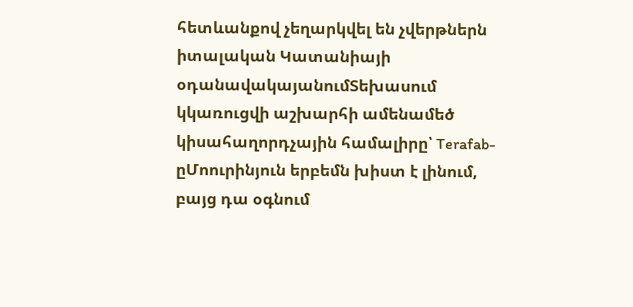հետևանքով չեղարկվել են չվերթներն իտալական Կատանիայի օդանավակայանումՏեխասում կկառուցվի աշխարհի ամենամեծ կիսահաղորդչային համալիրը՝ Terafab-ըՄոուրինյուն երբեմն խիստ է լինում, բայց դա օգնում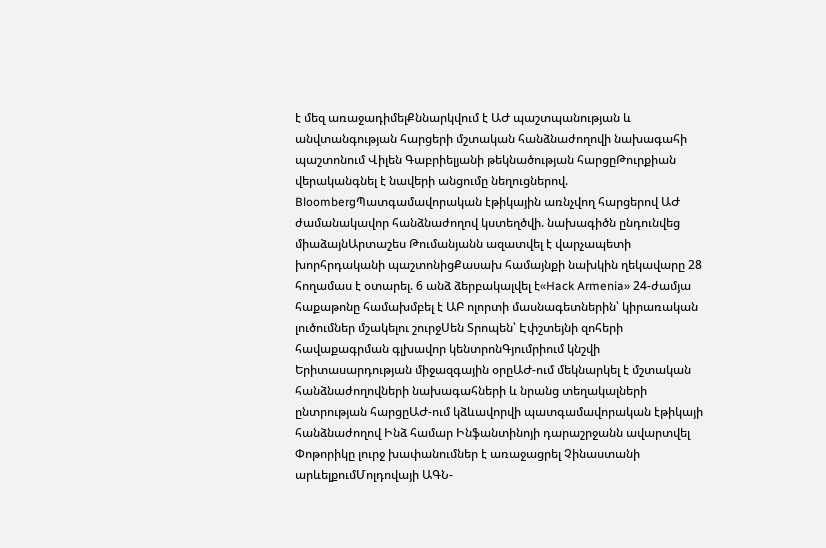է մեզ առաջադիմելՔննարկվում է ԱԺ պաշտպանության և անվտանգության հարցերի մշտական հանձնաժողովի նախագահի պաշտոնում Վիլեն Գաբրիելյանի թեկնածության հարցըԹուրքիան վերականգնել է նավերի անցումը նեղուցներով. BloombergՊատգամավորական էթիկային առնչվող հարցերով ԱԺ ժամանակավոր հանձնաժողով կստեղծվի. նախագիծն ընդունվեց միաձայնԱրտաշես Թումանյանն ազատվել է վարչապետի խորհրդականի պաշտոնիցՔասախ համայնքի նախկին ղեկավարը 28 հողամաս է օտարել. 6 անձ ձերբակալվել է«Hack Armenia» 24-ժամյա հաքաթոնը համախմբել է ԱԲ ոլորտի մասնագետներին՝ կիրառական լուծումներ մշակելու շուրջՍեն Տրոպեն՝ Էփշտեյնի զոհերի հավաքագրման գլխավոր կենտրոնԳյումրիում կնշվի Երիտասարդության միջազգային օրըԱԺ-ում մեկնարկել է մշտական հանձնաժողովների նախագահների և նրանց տեղակալների ընտրության հարցըԱԺ-ում կձևավորվի պատգամավորական էթիկայի հանձնաժողով Ինձ համար Ինֆանտինոյի դարաշրջանն ավարտվել Փոթորիկը լուրջ խափանումներ է առաջացրել Չինաստանի արևելքումՄոլդովայի ԱԳՆ-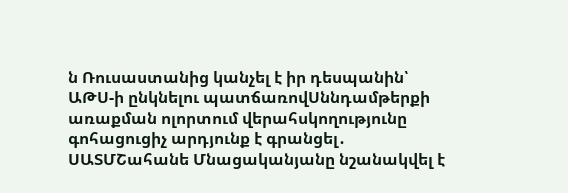ն Ռուսաստանից կանչել է իր դեսպանին՝ ԱԹՍ-ի ընկնելու պատճառովՍննդամթերքի առաքման ոլորտում վերահսկողությունը գոհացուցիչ արդյունք է գրանցել․ ՍԱՏՄՇահանե Մնացականյանը նշանակվել է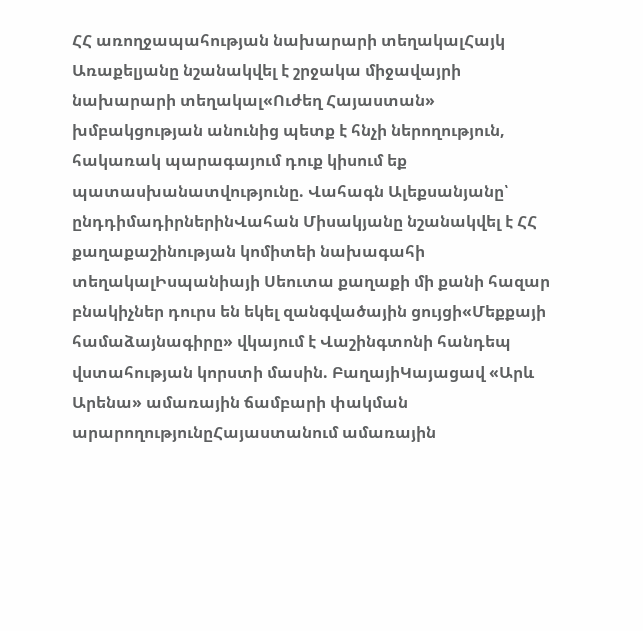ՀՀ առողջապահության նախարարի տեղակալՀայկ Առաքելյանը նշանակվել է շրջակա միջավայրի նախարարի տեղակալ«Ուժեղ Հայաստան» խմբակցության անունից պետք է հնչի ներողություն, հակառակ պարագայում դուք կիսում եք պատասխանատվությունը. Վահագն Ալեքսանյանը՝ ընդդիմադիրներինՎահան Միսակյանը նշանակվել է ՀՀ քաղաքաշինության կոմիտեի նախագահի տեղակալԻսպանիայի Սեուտա քաղաքի մի քանի հազար բնակիչներ դուրս են եկել զանգվածային ցույցի«Մեքքայի համաձայնագիրը» վկայում է Վաշինգտոնի հանդեպ վստահության կորստի մասին. ԲաղայիԿայացավ «Արև Արենա» ամառային ճամբարի փակման արարողությունըՀայաստանում ամառային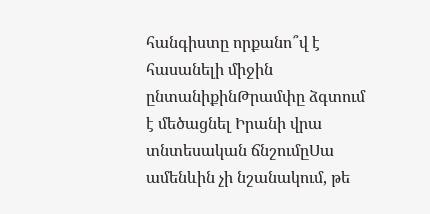հանգիստը որքանո՞վ է հասանելի միջին ընտանիքինԹրամփը ձգտում է մեծացնել Իրանի վրա տնտեսական ճնշումըՍա ամենևին չի նշանակում, թե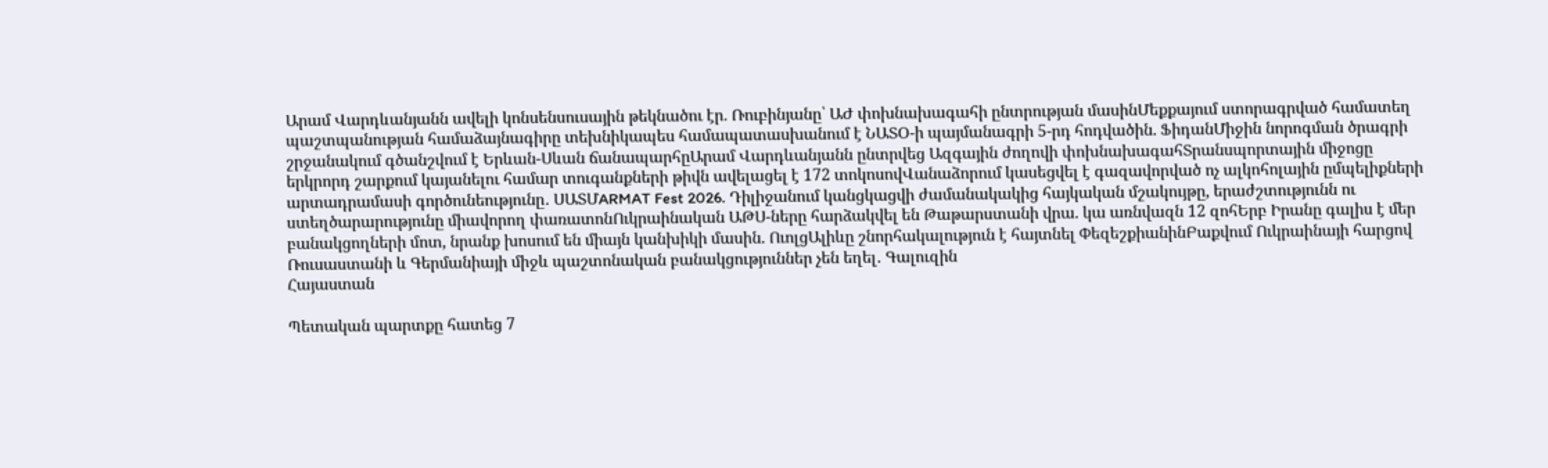Արամ Վարդևանյանն ավելի կոնսենսուսային թեկնածու էր. Ռուբինյանը՝ ԱԺ փոխնախագահի ընտրության մասինՄեքքայում ստորագրված համատեղ պաշտպանության համաձայնագիրը տեխնիկապես համապատասխանում է ՆԱՏՕ-ի պայմանագրի 5-րդ հոդվածին. ՖիդանՄիջին նորոգման ծրագրի շրջանակում գծանշվում է Երևան-Սևան ճանապարհըԱրամ Վարդևանյանն ընտրվեց Ազգային ժողովի փոխնախագահՏրանսպորտային միջոցը երկրորդ շարքում կայանելու համար տուգանքների թիվն ավելացել է 172 տոկոսովՎանաձորում կասեցվել է գազավորված ոչ ալկոհոլային ըմպելիքների արտադրամասի գործունեությունը․ ՍԱՏՄARMAT Fest 2026. Դիլիջանում կանցկացվի ժամանակակից հայկական մշակույթը, երաժշտությունն ու ստեղծարարությունը միավորող փառատոնՈւկրաինական ԱԹՍ-ները հարձակվել են Թաթարստանի վրա. կա առնվազն 12 զոհԵրբ Իրանը գալիս է մեր բանակցողների մոտ, նրանք խոսում են միայն կանխիկի մասին. ՈւոլցԱլիևը շնորհակալություն է հայտնել ՓեզեշքիանինԲաքվում Ուկրաինայի հարցով Ռուսաստանի և Գերմանիայի միջև պաշտոնական բանակցություններ չեն եղել․ Գալուզին
Հայաստան

Պետական պարտքը հատեց 7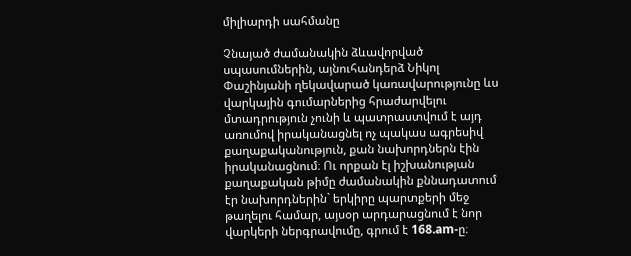միլիարդի սահմանը

Չնայած ժամանակին ձևավորված սպասումներին, այնուհանդերձ Նիկոլ Փաշինյանի ղեկավարած կառավարությունը ևս վարկային գումարներից հրաժարվելու մտադրություն չունի և պատրաստվում է այդ առումով իրականացնել ոչ պակաս ագրեսիվ քաղաքականություն, քան նախորդներն էին իրականացնում։ Ու որքան էլ իշխանության քաղաքական թիմը ժամանակին քննադատում էր նախորդներին` երկիրը պարտքերի մեջ թաղելու համար, այսօր արդարացնում է նոր վարկերի ներգրավումը, գրում է 168.am-ը։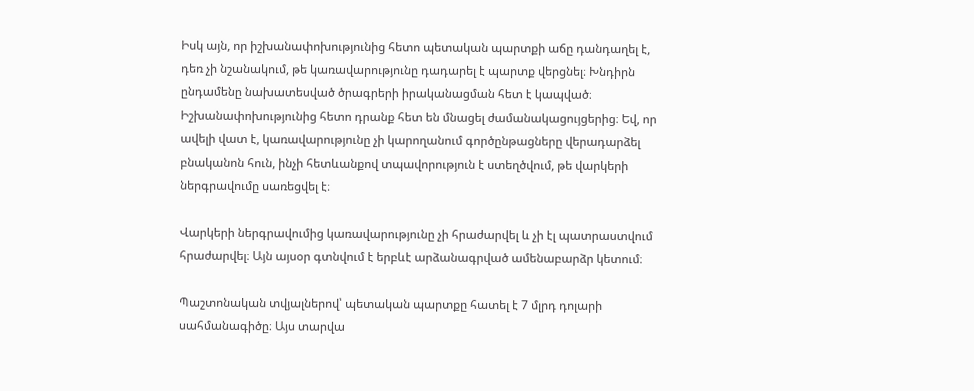Իսկ այն, որ իշխանափոխությունից հետո պետական պարտքի աճը դանդաղել է, դեռ չի նշանակում, թե կառավարությունը դադարել է պարտք վերցնել։ Խնդիրն ընդամենը նախատեսված ծրագրերի իրականացման հետ է կապված։ Իշխանափոխությունից հետո դրանք հետ են մնացել ժամանակացույցերից։ Եվ, որ ավելի վատ է, կառավարությունը չի կարողանում գործընթացները վերադարձել բնականոն հուն, ինչի հետևանքով տպավորություն է ստեղծվում, թե վարկերի ներգրավումը սառեցվել է։

Վարկերի ներգրավումից կառավարությունը չի հրաժարվել և չի էլ պատրաստվում հրաժարվել։ Այն այսօր գտնվում է երբևէ արձանագրված ամենաբարձր կետում։

Պաշտոնական տվյալներով՝ պետական պարտքը հատել է 7 մլրդ դոլարի սահմանագիծը։ Այս տարվա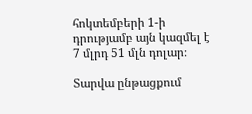հոկտեմբերի 1-ի դրությամբ այն կազմել է 7 մլրդ 51 մլն դոլար։

Տարվա ընթացքում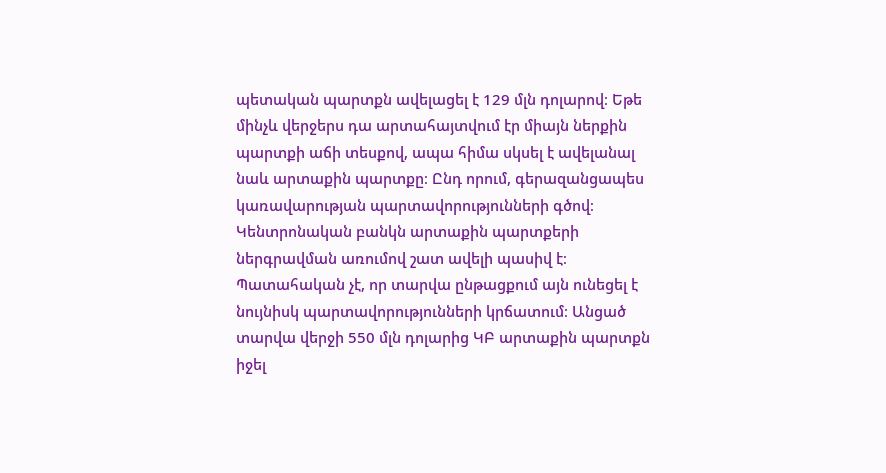պետական պարտքն ավելացել է 129 մլն դոլարով։ Եթե մինչև վերջերս դա արտահայտվում էր միայն ներքին պարտքի աճի տեսքով, ապա հիմա սկսել է ավելանալ նաև արտաքին պարտքը։ Ընդ որում, գերազանցապես կառավարության պարտավորությունների գծով։ Կենտրոնական բանկն արտաքին պարտքերի ներգրավման առումով շատ ավելի պասիվ է։ Պատահական չէ, որ տարվա ընթացքում այն ունեցել է նույնիսկ պարտավորությունների կրճատում։ Անցած տարվա վերջի 550 մլն դոլարից ԿԲ արտաքին պարտքն իջել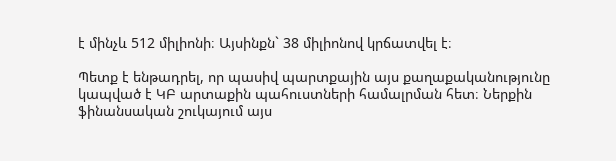է մինչև 512 միլիոնի։ Այսինքն` 38 միլիոնով կրճատվել է։

Պետք է ենթադրել, որ պասիվ պարտքային այս քաղաքականությունը կապված է ԿԲ արտաքին պահուստների համալրման հետ։ Ներքին ֆինանսական շուկայում այս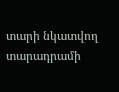տարի նկատվող տարադրամի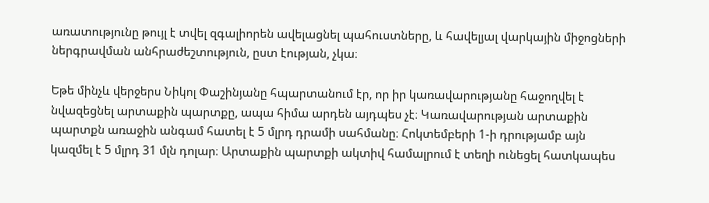առատությունը թույլ է տվել զգալիորեն ավելացնել պահուստները, և հավելյալ վարկային միջոցների ներգրավման անհրաժեշտություն, ըստ էության, չկա։

Եթե մինչև վերջերս Նիկոլ Փաշինյանը հպարտանում էր, որ իր կառավարությանը հաջողվել է նվազեցնել արտաքին պարտքը, ապա հիմա արդեն այդպես չէ։ Կառավարության արտաքին պարտքն առաջին անգամ հատել է 5 մլրդ դրամի սահմանը։ Հոկտեմբերի 1-ի դրությամբ այն կազմել է 5 մլրդ 31 մլն դոլար։ Արտաքին պարտքի ակտիվ համալրում է տեղի ունեցել հատկապես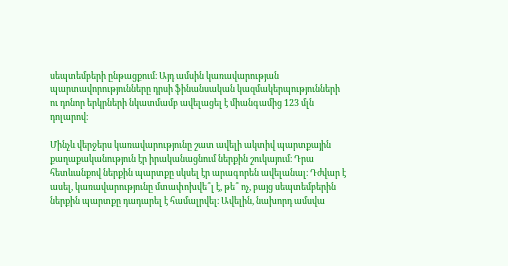սեպտեմբերի ընթացքում։ Այդ ամսին կառավարության պարտավորությունները դրսի ֆինանսական կազմակերպությունների ու դոնոր երկրների նկատմամբ ավելացել է միանգամից 123 մլն դոլարով։

Մինչև վերջերս կառավարությունը շատ ավելի ակտիվ պարտքային քաղաքականություն էր իրականացնում ներքին շուկայում։ Դրա հետևանքով ներքին պարտքը սկսել էր արագորեն ավելանալ։ Դժվար է ասել, կառավարությունը մտափոխվե՞լ է, թե՞ ոչ, բայց սեպտեմբերին ներքին պարտքը դադարել է համալրվել։ Ավելին, նախորդ ամսվա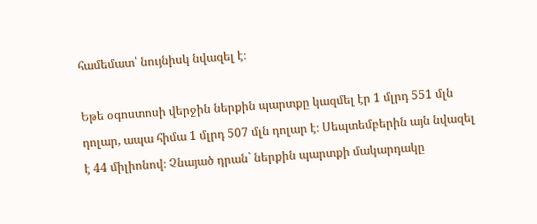համեմատ՝ նույնիսկ նվազել է։

Եթե օգոստոսի վերջին ներքին պարտքը կազմել էր 1 մլրդ 551 մլն դոլար, ապա հիմա 1 մլրդ 507 մլն դոլար է։ Սեպտեմբերին այն նվազել է 44 միլիոնով։ Չնայած դրան` ներքին պարտքի մակարդակը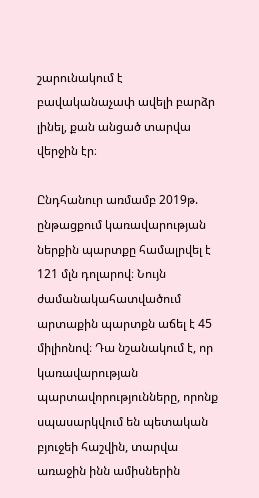շարունակում է բավականաչափ ավելի բարձր լինել, քան անցած տարվա վերջին էր։

Ընդհանուր առմամբ 2019թ. ընթացքում կառավարության ներքին պարտքը համալրվել է 121 մլն դոլարով։ Նույն ժամանակահատվածում արտաքին պարտքն աճել է 45 միլիոնով։ Դա նշանակում է, որ կառավարության պարտավորությունները, որոնք սպասարկվում են պետական բյուջեի հաշվին, տարվա առաջին ինն ամիսներին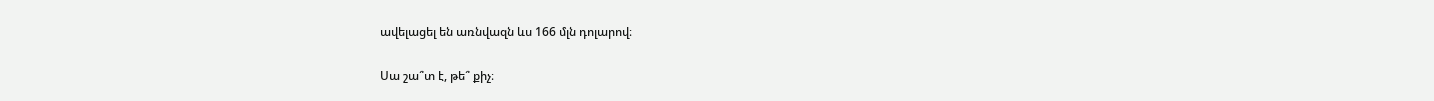ավելացել են առնվազն ևս 166 մլն դոլարով։

Սա շա՞տ է, թե՞ քիչ։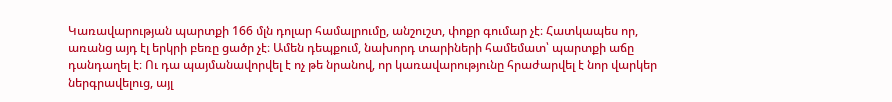Կառավարության պարտքի 166 մլն դոլար համալրումը, անշուշտ, փոքր գումար չէ։ Հատկապես որ, առանց այդ էլ երկրի բեռը ցածր չէ։ Ամեն դեպքում, նախորդ տարիների համեմատ՝ պարտքի աճը դանդաղել է։ Ու դա պայմանավորվել է ոչ թե նրանով, որ կառավարությունը հրաժարվել է նոր վարկեր ներգրավելուց, այլ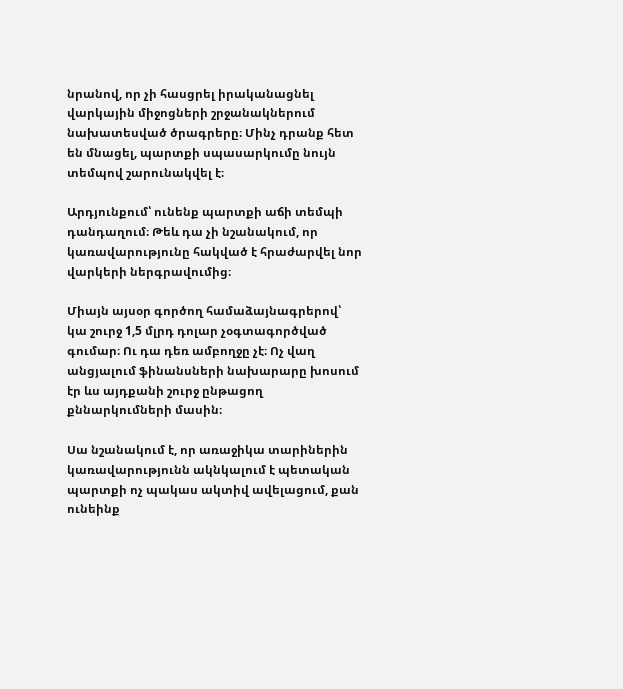նրանով, որ չի հասցրել իրականացնել վարկային միջոցների շրջանակներում նախատեսված ծրագրերը։ Մինչ դրանք հետ են մնացել, պարտքի սպասարկումը նույն տեմպով շարունակվել է։

Արդյունքում՝ ունենք պարտքի աճի տեմպի դանդաղում։ Թեև դա չի նշանակում, որ կառավարությունը հակված է հրաժարվել նոր վարկերի ներգրավումից։

Միայն այսօր գործող համաձայնագրերով՝ կա շուրջ 1,5 մլրդ դոլար չօգտագործված գումար։ Ու դա դեռ ամբողջը չէ։ Ոչ վաղ անցյալում ֆինանսների նախարարը խոսում էր ևս այդքանի շուրջ ընթացող քննարկումների մասին։

Սա նշանակում է, որ առաջիկա տարիներին կառավարությունն ակնկալում է պետական պարտքի ոչ պակաս ակտիվ ավելացում, քան ունեինք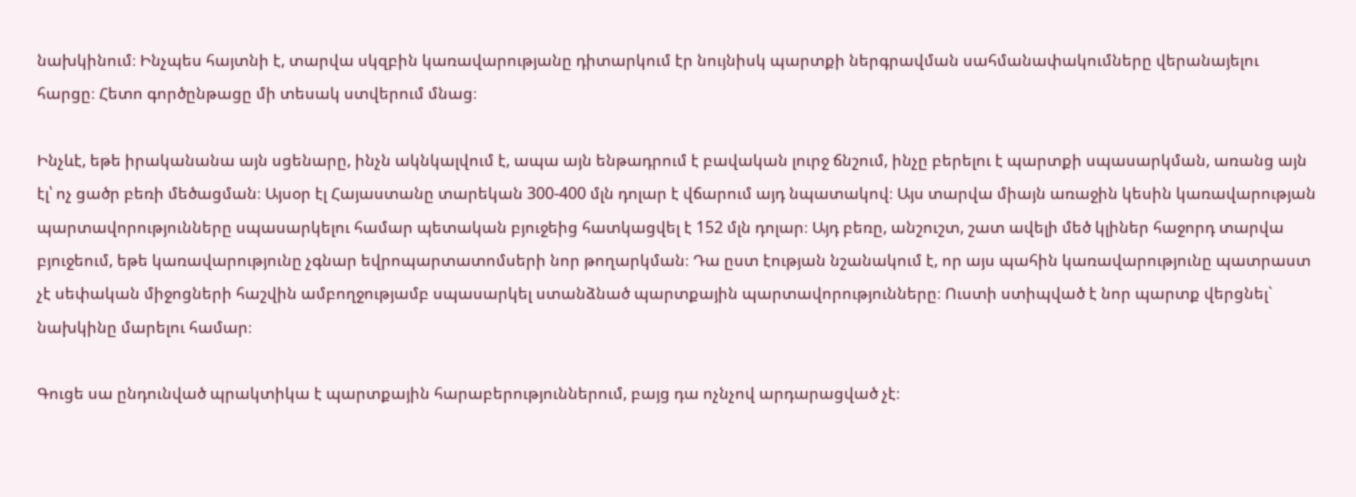նախկինում։ Ինչպես հայտնի է, տարվա սկզբին կառավարությանը դիտարկում էր նույնիսկ պարտքի ներգրավման սահմանափակումները վերանայելու հարցը։ Հետո գործընթացը մի տեսակ ստվերում մնաց։

Ինչևէ, եթե իրականանա այն սցենարը, ինչն ակնկալվում է, ապա այն ենթադրում է բավական լուրջ ճնշում, ինչը բերելու է պարտքի սպասարկման, առանց այն էլ՝ ոչ ցածր բեռի մեծացման։ Այսօր էլ Հայաստանը տարեկան 300-400 մլն դոլար է վճարում այդ նպատակով։ Այս տարվա միայն առաջին կեսին կառավարության պարտավորությունները սպասարկելու համար պետական բյուջեից հատկացվել է 152 մլն դոլար։ Այդ բեռը, անշուշտ, շատ ավելի մեծ կլիներ հաջորդ տարվա բյուջեում, եթե կառավարությունը չգնար եվրոպարտատոմսերի նոր թողարկման։ Դա ըստ էության նշանակում է, որ այս պահին կառավարությունը պատրաստ չէ սեփական միջոցների հաշվին ամբողջությամբ սպասարկել ստանձնած պարտքային պարտավորությունները։ Ուստի ստիպված է նոր պարտք վերցնել` նախկինը մարելու համար։

Գուցե սա ընդունված պրակտիկա է պարտքային հարաբերություններում, բայց դա ոչնչով արդարացված չէ։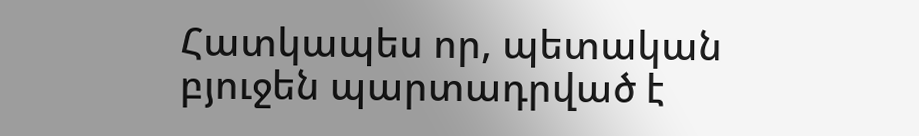Հատկապես որ, պետական բյուջեն պարտադրված է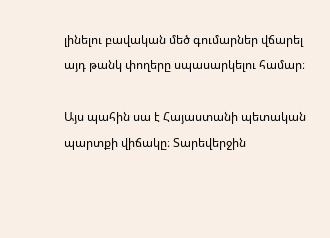լինելու բավական մեծ գումարներ վճարել այդ թանկ փողերը սպասարկելու համար։

Այս պահին սա է Հայաստանի պետական պարտքի վիճակը։ Տարեվերջին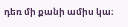դեռ մի քանի ամիս կա։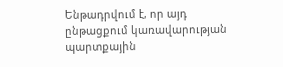Ենթադրվում է, որ այդ ընթացքում կառավարության պարտքային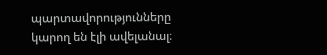պարտավորությունները կարող են էլի ավելանալ։